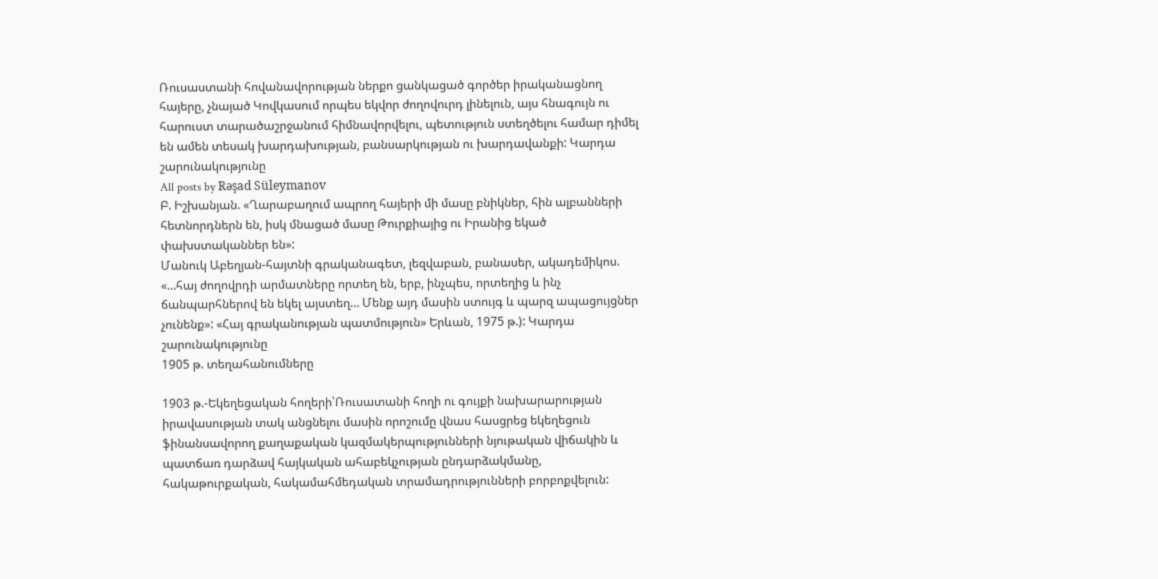Ռուսաստանի հովանավորության ներքո ցանկացած գործեր իրականացնող հայերը, չնայած Կովկասում որպես եկվոր ժողովուրդ լինելուն, այս հնագույն ու հարուստ տարածաշրջանում հիմնավորվելու, պետություն ստեղծելու համար դիմել են ամեն տեսակ խարդախության, բանսարկության ու խարդավանքի: Կարդա շարունակությունը
All posts by Rəşad Süleymanov
Բ. Իշխանյան. «Ղարաբաղում ապրող հայերի մի մասը բնիկներ, հին ալբանների հետնորդներն են, իսկ մնացած մասը Թուրքիայից ու Իրանից եկած փախստականներ են»:
Մանուկ Աբեղյան-հայտնի գրականագետ, լեզվաբան, բանասեր, ակադեմիկոս. «…հայ ժողովրդի արմատները որտեղ են, երբ, ինչպես, որտեղից և ինչ ճանպարհներով են եկել այստեղ… Մենք այդ մասին ստույգ և պարզ ապացույցներ չունենք»: «Հայ գրականության պատմություն» Երևան, 1975 թ.): Կարդա շարունակությունը
1905 թ. տեղահանումները

1903 թ.-Եկեղեցական հողերի՝Ռուսատանի հողի ու գույքի նախարարության իրավասության տակ անցնելու մասին որոշումը վնաս հասցրեց եկեղեցուն ֆինանսավորող քաղաքական կազմակերպությունների նյութական վիճակին և պատճառ դարձավ հայկական ահաբեկչության ընդարձակմանը, հակաթուրքական, հակամահմեդական տրամադրությունների բորբոքվելուն: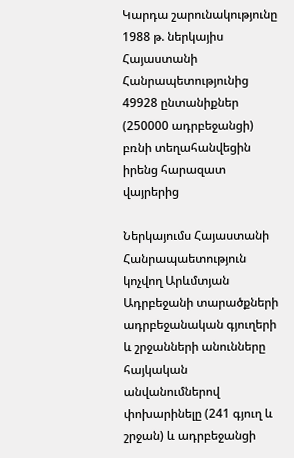Կարդա շարունակությունը
1988 թ. ներկայիս Հայաստանի Հանրապետությունից 49928 ընտանիքներ (250000 ադրբեջանցի) բռնի տեղահանվեցին իրենց հարազատ վայրերից

Ներկայումս Հայաստանի Հանրապաետություն կոչվող Արևմտյան Ադրբեջանի տարածքների ադրբեջանական գյուղերի և շրջանների անունները հայկական անվանումներով փոխարինելը (241 գյուղ և շրջան) և ադրբեջանցի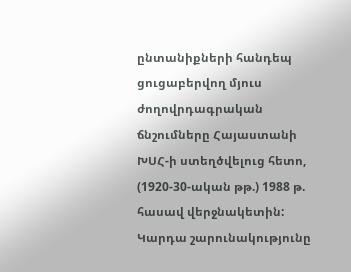ընտանիքների հանդեպ ցուցաբերվող մյուս ժողովրդագրական ճնշումները Հայաստանի ԽՍՀ-ի ստեղծվելուց հետո, (1920-30-ական թթ.) 1988 թ. հասավ վերջնակետին: Կարդա շարունակությունը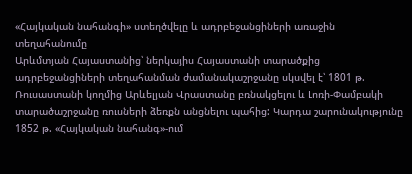«Հայկական նահանգի» ստեղծվելը և ադրբեջանցիների առաջին տեղահանումը
Արևմտյան Հայաստանից՝ ներկայիս Հայաստանի տարածքից ադրբեջանցիների տեղահանման ժամանակաշրջանը սկսվել է՝ 1801 թ. Ռուսաստանի կողմից Արևելյան Վրաստանը բռնակցելու և Լոռի-Փամբակի տարածաշրջանը ռուսների ձեռքն անցնելու պահից: Կարդա շարունակությունը
1852 թ. «Հայկական նահանգ»-ում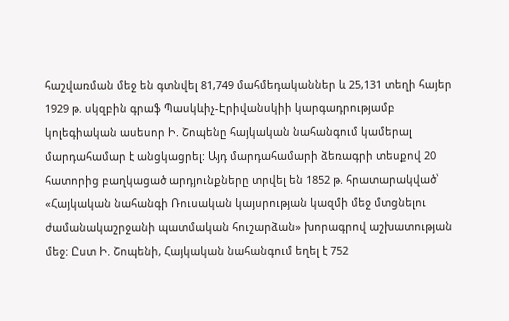հաշվառման մեջ են գտնվել 81,749 մահմեդականներ և 25,131 տեղի հայեր
1929 թ. սկզբին գրաֆ Պասկևիչ-Էրիվանսկիի կարգադրությամբ կոլեգիական ասեսոր Ի. Շոպենը հայկական նահանգում կամերալ մարդահամար է անցկացրել: Այդ մարդահամարի ձեռագրի տեսքով 20 հատորից բաղկացած արդյունքները տրվել են 1852 թ. հրատարակված՝ «Հայկական նահանգի Ռուսական կայսրության կազմի մեջ մտցնելու ժամանակաշրջանի պատմական հուշարձան» խորագրով աշխատության մեջ: Ըստ Ի. Շոպենի, Հայկական նահանգում եղել է 752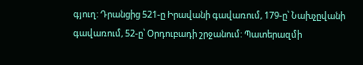գյուղ: Դրանցից 521-ը Իրավանի գավառում, 179-ը՝ Նախչըվանի գավառում, 52-ը՝ Օրդուբադի շրջանում: Պատերազմի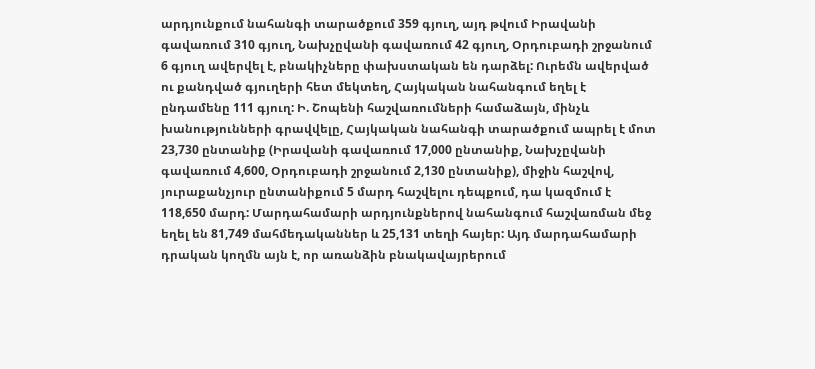արդյունքում նահանգի տարածքում 359 գյուղ, այդ թվում Իրավանի գավառում 310 գյուղ, Նախչըվանի գավառում 42 գյուղ, Օրդուբադի շրջանում 6 գյուղ ավերվել է, բնակիչները փախստական են դարձել: Ուրեմն ավերված ու քանդված գյուղերի հետ մեկտեղ, Հայկական նահանգում եղել է ընդամենը 111 գյուղ: Ի. Շոպենի հաշվառումների համաձայն, մինչև խանությունների գրավվելը, Հայկական նահանգի տարածքում ապրել է մոտ 23,730 ընտանիք (Իրավանի գավառում 17,000 ընտանիք, Նախչըվանի գավառում 4,600, Օրդուբադի շրջանում 2,130 ընտանիք), միջին հաշվով, յուրաքանչյուր ընտանիքում 5 մարդ հաշվելու դեպքում, դա կազմում է 118,650 մարդ: Մարդահամարի արդյունքներով նահանգում հաշվառման մեջ եղել են 81,749 մահմեդականներ և 25,131 տեղի հայեր: Այդ մարդահամարի դրական կողմն այն է, որ առանձին բնակավայրերում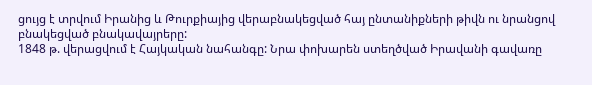ցույց է տրվում Իրանից և Թուրքիայից վերաբնակեցված հայ ընտանիքների թիվն ու նրանցով բնակեցված բնակավայրերը:
1848 թ. վերացվում է Հայկական նահանգը: Նրա փոխարեն ստեղծված Իրավանի գավառը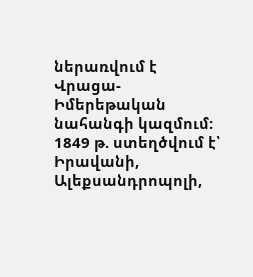ներառվում է Վրացա-Իմերեթական նահանգի կազմում: 1849 թ. ստեղծվում է՝ Իրավանի, Ալեքսանդրոպոլի,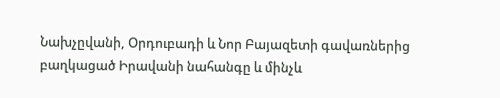Նախչըվանի, Օրդուբադի և Նոր Բայազետի գավառներից բաղկացած Իրավանի նահանգը և մինչև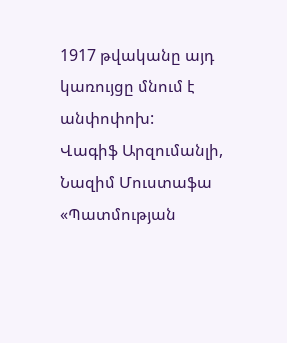1917 թվականը այդ կառույցը մնում է անփոփոխ:
Վագիֆ Արզումանլի, Նազիմ Մուստաֆա «Պատմության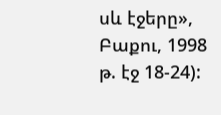սև էջերը», Բաքու, 1998 թ. էջ 18-24):